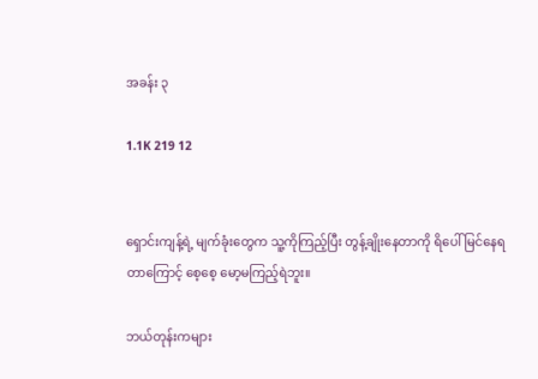အခန်း ၃

1.1K 219 12


ရှောင်းကျန့်ရဲ့ မျက်ခုံးတွေက သူ့ကိုကြည့်ပြီး တွန့်ချိုးနေတာကို ရိပေါ်မြင်နေရတာကြောင့် စေ့စေ့ မော့မကြည့်ရဲဘူး။

ဘယ်တုန်းကများ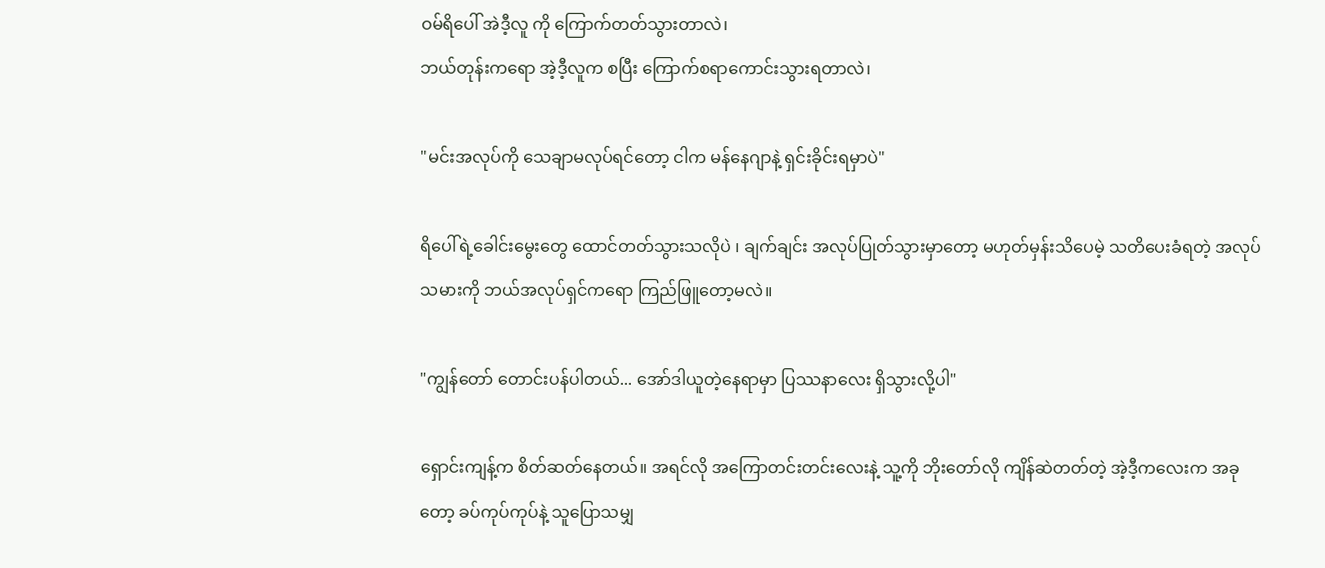ဝမ်ရိပေါ် အဲဒီ့လူ ကို ကြောက်တတ်သွားတာလဲ၊
ဘယ်တုန်းကရော အဲ့ဒီ့လူက စပြီး ကြောက်စရာကောင်းသွားရတာလဲ၊

"မင်းအလုပ်ကို သေချာမလုပ်ရင်တော့ ငါက မန်နေဂျာနဲ့ ရှင်းခိုင်းရမှာပဲ"

ရိပေါ်ရဲ့ခေါင်းမွေးတွေ ထောင်တတ်သွားသလိုပဲ ၊ ချက်ချင်း အလုပ်ပြုတ်သွားမှာတော့ မဟုတ်မှန်းသိပေမဲ့ သတိပေးခံရတဲ့ အလုပ်သမားကို ဘယ်အလုပ်ရှင်ကရော ကြည်ဖြူတော့မလဲ။

"ကျွန်တော် တောင်းပန်ပါတယ်... အော်ဒါယူတဲ့နေရာမှာ ပြဿနာလေး ရှိသွားလို့ပါ"

ရှောင်းကျန့်က စိတ်ဆတ်နေတယ်။ အရင်လို အကြောတင်းတင်းလေးနဲ့ သူ့ကို ဘိုးတော်လို ကျိန်ဆဲတတ်တဲ့ အဲ့ဒီ့ကလေးက အခုတော့ ခပ်ကုပ်ကုပ်နဲ့ သူပြောသမျှ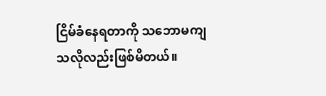ငြိမ်ခံနေရတာကို သဘောမကျသလိုလည်းဖြစ်မိတယ်။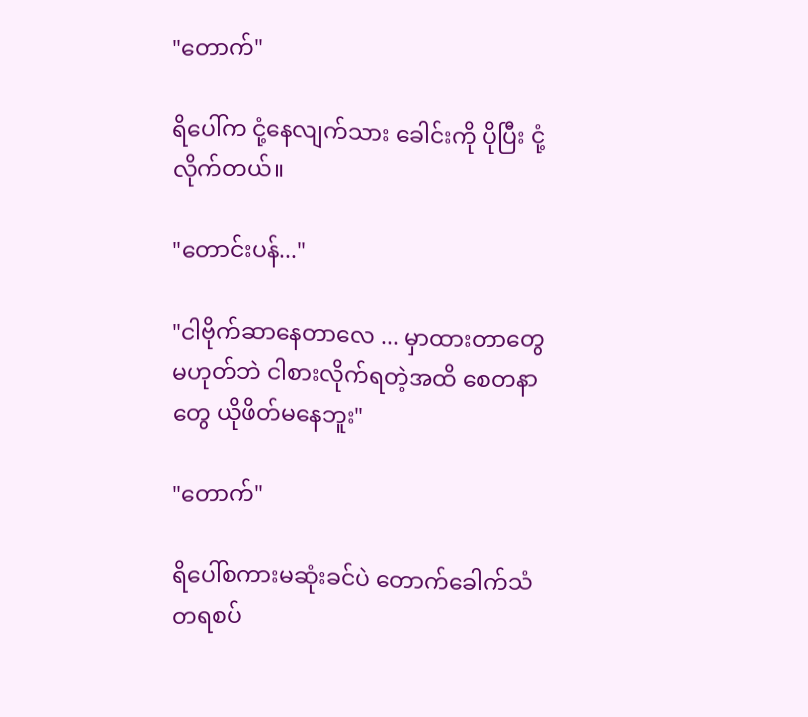"တောက်"

ရိပေါ်က ငုံ့နေလျက်သား ခေါင်းကို ပိုပြီး ငုံ့လိုက်တယ်။

"တောင်းပန်..."

"ငါဗိုက်ဆာနေတာလေ ... မှာထားတာတွေ မဟုတ်ဘဲ ငါစားလိုက်ရတဲ့အထိ စေတနာတွေ ယိုဖိတ်မနေဘူး"

"တောက်"

ရိပေါ်စကားမဆုံးခင်ပဲ တောက်ခေါက်သံတရစပ်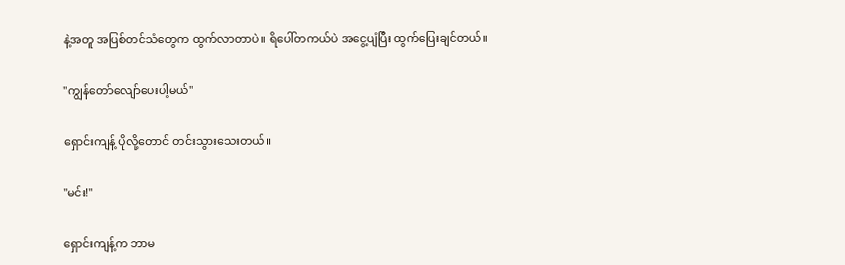နဲ့အတူ အပြစ်တင်သံတွေက ထွက်လာတာပဲ။ ရိပေါ်တကယ်ပဲ အငွေ့ပျံပြီး ထွက်ပြေးချင်တယ်။

"ကျွန်တော်လျော်ပေးပါ့မယ်"

ရှောင်းကျန့် ပိုလို့တောင် တင်းသွားသေးတယ်။

"မင်း!"

ရှောင်းကျန့်က ဘာမ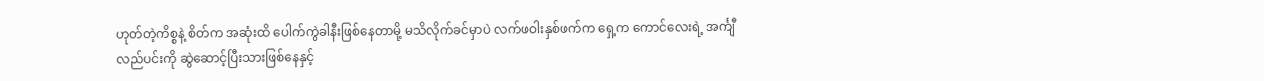ဟုတ်တဲ့ကိစ္စနဲ့ စိတ်က အဆုံးထိ ပေါက်ကွဲခါနီးဖြစ်နေတာမို့ မသိလိုက်ခင်မှာပဲ လက်ဖဝါးနှစ်ဖက်က ရှေ့က ကောင်လေးရဲ့ အင်္ကျီလည်ပင်းကို ဆွဲဆောင့်ပြီးသားဖြစ်နေနှင့်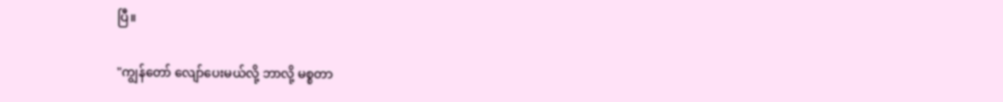ပြီ။

"ကျွန်တော် လျော်ပေးမယ်လို့ ဘာလို့ မစ္စတာ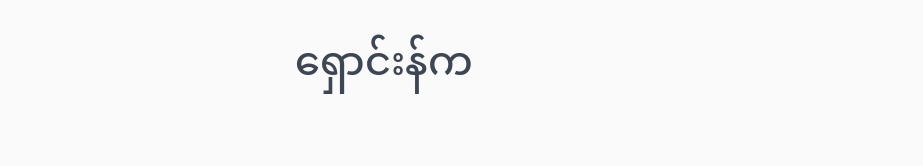ရှောင်းန်က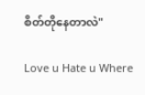စိတ်တိုနေတာလဲ"

Love u Hate u Where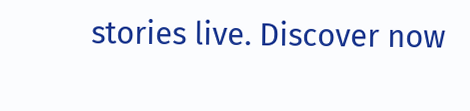stories live. Discover now